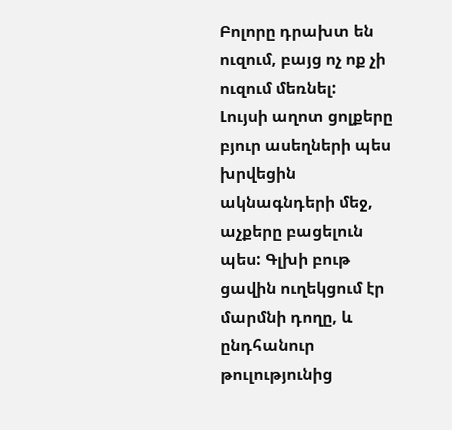Բոլորը դրախտ են ուզում, բայց ոչ ոք չի ուզում մեռնել:
Լույսի աղոտ ցոլքերը բյուր ասեղների պես խրվեցին ակնագնդերի մեջ, աչքերը բացելուն պես: Գլխի բութ ցավին ուղեկցում էր մարմնի դողը, և ընդհանուր թուլությունից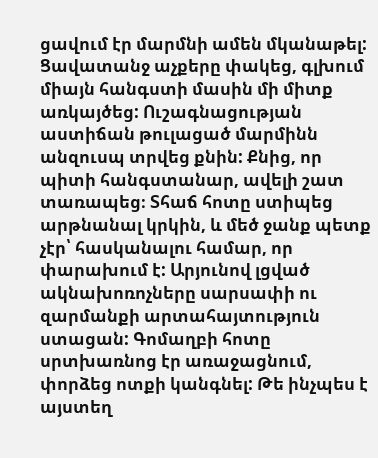ցավում էր մարմնի ամեն մկանաթել: Ցավատանջ աչքերը փակեց, գլխում միայն հանգստի մասին մի միտք առկայծեց: Ուշագնացության աստիճան թուլացած մարմինն անզուսպ տրվեց քնին: Քնից, որ պիտի հանգստանար, ավելի շատ տառապեց։ Տհաճ հոտը ստիպեց արթնանալ կրկին, և մեծ ջանք պետք չէր՝ հասկանալու համար, որ փարախում է: Արյունով լցված ակնախոռոչները սարսափի ու զարմանքի արտահայտություն ստացան: Գոմաղբի հոտը սրտխառնոց էր առաջացնում, փորձեց ոտքի կանգնել: Թե ինչպես է այստեղ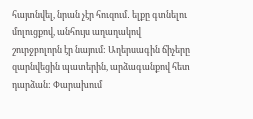հայտնվել, նրան չէր հուզում․ ելքը գտնելու մոլուցքով, անհույս աղաղակով շուրջբոլորն էր նայում: Աղերսագին ճիչերը զարնվեցին պատերին, արձագանքով հետ դարձան: Փարախում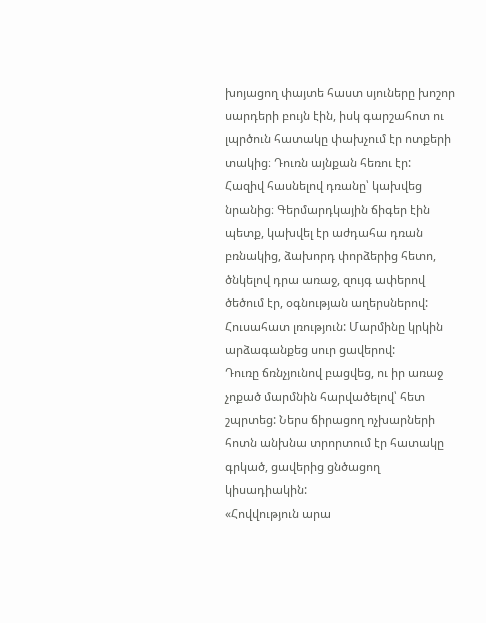խոյացող փայտե հաստ սյուները խոշոր սարդերի բույն էին, իսկ գարշահոտ ու լպրծուն հատակը փախչում էր ոտքերի տակից։ Դուռն այնքան հեռու էր:
Հազիվ հասնելով դռանը՝ կախվեց նրանից։ Գերմարդկային ճիգեր էին պետք, կախվել էր աժդահա դռան բռնակից, ձախորդ փորձերից հետո, ծնկելով դրա առաջ, զույգ ափերով ծեծում էր, օգնության աղերսներով: Հուսահատ լռություն: Մարմինը կրկին արձագանքեց սուր ցավերով:
Դուռը ճռնչյունով բացվեց, ու իր առաջ չոքած մարմնին հարվածելով՝ հետ շպրտեց: Ներս ճիրացող ոչխարների հոտն անխնա տրորտում էր հատակը գրկած, ցավերից ցնծացող կիսադիակին:
«Հովվություն արա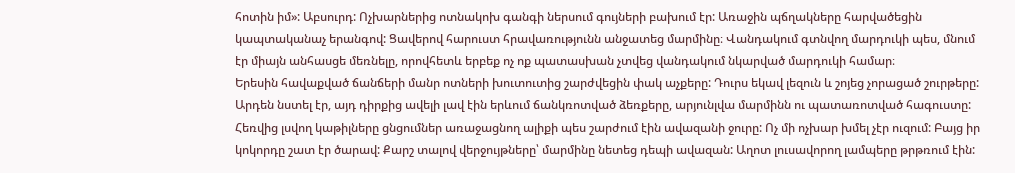հոտին իմ»: Աբսուրդ: Ոչխարներից ոտնակոխ գանգի ներսում գույների բախում էր: Առաջին պճղակները հարվածեցին կապտականաչ երանգով: Ցավերով հարուստ հրավառությունն անջատեց մարմինը։ Վանդակում գտնվող մարդուկի պես, մնում էր միայն անհասցե մեռնելը, որովհետև երբեք ոչ ոք պատասխան չտվեց վանդակում նկարված մարդուկի համար։
Երեսին հավաքված ճանճերի մանր ոտների խուտուտից շարժվեցին փակ աչքերը: Դուրս եկավ լեզուն և շոյեց չորացած շուրթերը: Արդեն նստել էր, այդ դիրքից ավելի լավ էին երևում ճանկռոտված ձեռքերը, արյունլվա մարմինն ու պատառոտված հագուստը: Հեռվից լսվող կաթիլները ցնցումներ առաջացնող ալիքի պես շարժում էին ավազանի ջուրը: Ոչ մի ոչխար խմել չէր ուզում: Բայց իր կոկորդը շատ էր ծարավ: Քարշ տալով վերջույթները՝ մարմինը նետեց դեպի ավազան: Աղոտ լուսավորող լամպերը թրթռում էին: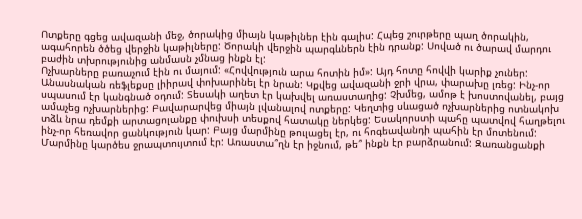Ոտքերը գցեց ավազանի մեջ, ծորակից միայն կաթիլներ էին գալիս: Հպեց շուրթերը պաղ ծորակին, ագահորեն ծծեց վերջին կաթիլները: Ծորակի վերջին պարգևներն էին դրանք: Սոված ու ծարավ մարդու բաժին տխրությունից անմասն չմնաց ինքն էլ:
Ոչխարները բառաչում էին ու մայում: «Հովվություն արա հոտին իմ»: Այդ հոտը հովվի կարիք չուներ: Անասնական ռեֆլեքսը լիիրավ փոխարինել էր նրան: Կքվեց ավազանի ջրի վրա, փարախը լռեց: Ինչ-որ սպասում էր կանգնած օդում: Տեսակի աղետ էր կախվել առաստաղից: Չխմեց, ամոթ է խոստովանել, բայց ամաչեց ոչխարներից: Բավարարվեց միայն լվանալով ոտքերը: Կեղտից սևացած ոչխարներից ոտնակոխ տձև նրա դեմքի արտացոլանքը փուխսի տեսքով հատակը ներկեց: Եսակորստի պահը պատվով հաղթելու ինչ-որ հեռավոր ցանկություն կար: Բայց մարմինը թուլացել էր, ու հոգեավանդի պահին էր մոտենում: Մարմինը կարծես ջրապտույտում էր: Առաստա՞ղն էր իջնում, թե՞ ինքն էր բարձրանում: Զառանցանքի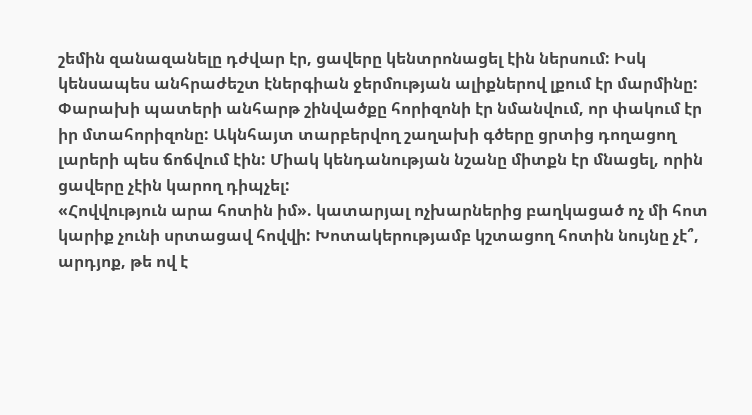շեմին զանազանելը դժվար էր, ցավերը կենտրոնացել էին ներսում: Իսկ կենսապես անհրաժեշտ էներգիան ջերմության ալիքներով լքում էր մարմինը:
Փարախի պատերի անհարթ շինվածքը հորիզոնի էր նմանվում, որ փակում էր իր մտահորիզոնը: Ակնհայտ տարբերվող շաղախի գծերը ցրտից դողացող լարերի պես ճոճվում էին: Միակ կենդանության նշանը միտքն էր մնացել, որին ցավերը չէին կարող դիպչել:
«Հովվություն արա հոտին իմ». կատարյալ ոչխարներից բաղկացած ոչ մի հոտ կարիք չունի սրտացավ հովվի: Խոտակերությամբ կշտացող հոտին նույնը չէ՞, արդյոք, թե ով է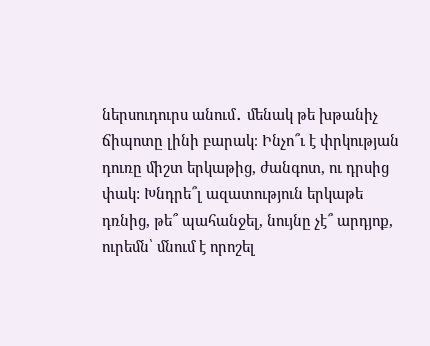ներսուդուրս անում․ մենակ թե խթանիչ ճիպոտը լինի բարակ։ Ինչո՞ւ է փրկության դուռը միշտ երկաթից, ժանգոտ, ու դրսից փակ: Խնդրե՞լ ազատություն երկաթե դռնից, թե՞ պահանջել, նույնը չէ՞ արդյոք, ուրեմն՝ մնում է որոշել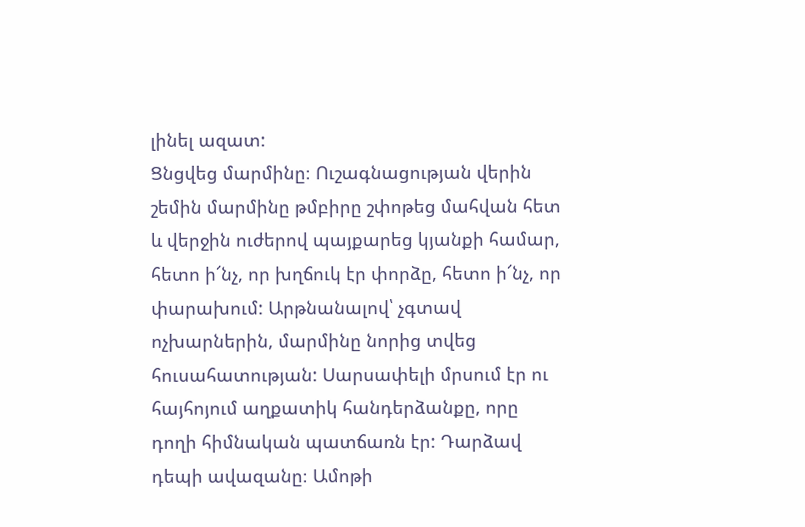լինել ազատ:
Ցնցվեց մարմինը։ Ուշագնացության վերին շեմին մարմինը թմբիրը շփոթեց մահվան հետ և վերջին ուժերով պայքարեց կյանքի համար, հետո ի՜նչ, որ խղճուկ էր փորձը, հետո ի՜նչ, որ փարախում: Արթնանալով՝ չգտավ ոչխարներին, մարմինը նորից տվեց հուսահատության: Սարսափելի մրսում էր ու հայհոյում աղքատիկ հանդերձանքը, որը դողի հիմնական պատճառն էր: Դարձավ դեպի ավազանը։ Ամոթի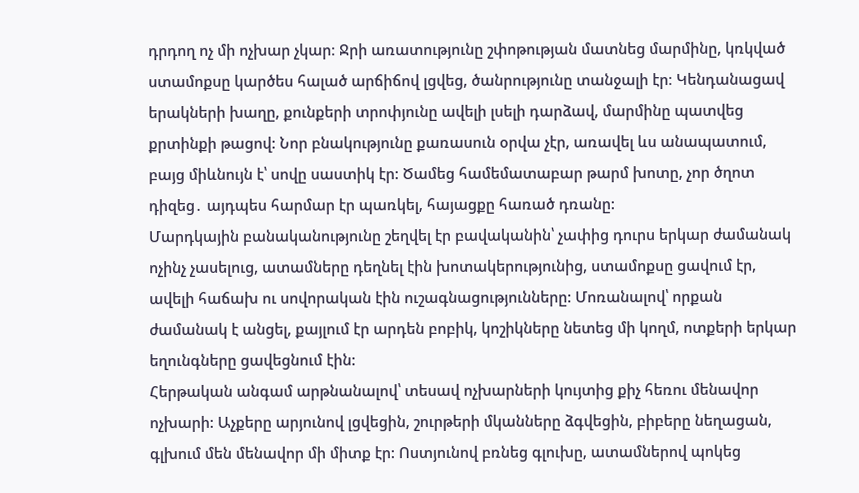դրդող ոչ մի ոչխար չկար։ Ջրի առատությունը շփոթության մատնեց մարմինը, կռկված ստամոքսը կարծես հալած արճիճով լցվեց, ծանրությունը տանջալի էր։ Կենդանացավ երակների խաղը, քունքերի տրոփյունը ավելի լսելի դարձավ, մարմինը պատվեց քրտինքի թացով: Նոր բնակությունը քառասուն օրվա չէր, առավել ևս անապատում, բայց միևնույն է՝ սովը սաստիկ էր: Ծամեց համեմատաբար թարմ խոտը, չոր ծղոտ դիզեց․ այդպես հարմար էր պառկել, հայացքը հառած դռանը:
Մարդկային բանականությունը շեղվել էր բավականին՝ չափից դուրս երկար ժամանակ ոչինչ չասելուց, ատամները դեղնել էին խոտակերությունից, ստամոքսը ցավում էր, ավելի հաճախ ու սովորական էին ուշագնացությունները: Մոռանալով՝ որքան ժամանակ է անցել, քայլում էր արդեն բոբիկ, կոշիկները նետեց մի կողմ, ոտքերի երկար եղունգները ցավեցնում էին:
Հերթական անգամ արթնանալով՝ տեսավ ոչխարների կույտից քիչ հեռու մենավոր ոչխարի: Աչքերը արյունով լցվեցին, շուրթերի մկանները ձգվեցին, բիբերը նեղացան, գլխում մեն մենավոր մի միտք էր: Ոստյունով բռնեց գլուխը, ատամներով պոկեց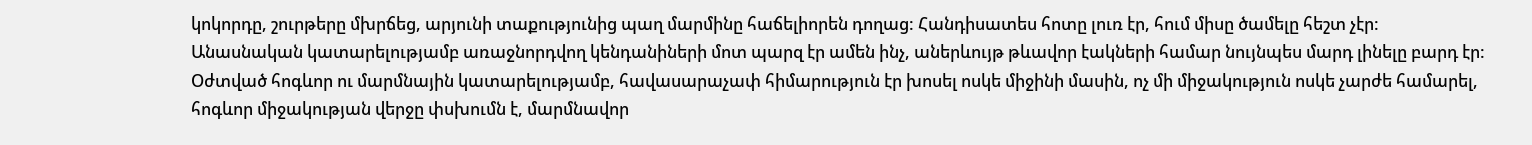կոկորդը, շուրթերը մխրճեց, արյունի տաքությունից պաղ մարմինը հաճելիորեն դողաց: Հանդիսատես հոտը լուռ էր, հում միսը ծամելը հեշտ չէր:
Անասնական կատարելությամբ առաջնորդվող կենդանիների մոտ պարզ էր ամեն ինչ, աներևույթ թևավոր էակների համար նույնպես մարդ լինելը բարդ էր: Օժտված հոգևոր ու մարմնային կատարելությամբ, հավասարաչափ հիմարություն էր խոսել ոսկե միջինի մասին, ոչ մի միջակություն ոսկե չարժե համարել, հոգևոր միջակության վերջը փսխումն է, մարմնավոր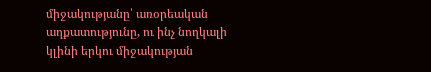միջակությանը՝ առօրեական աղքատությունը, ու ինչ նողկալի կլինի երկու միջակության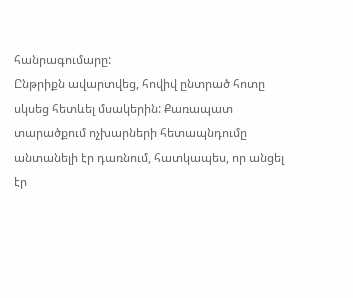հանրագումարը:
Ընթրիքն ավարտվեց, հովիվ ընտրած հոտը սկսեց հետևել մսակերին: Քառապատ տարածքում ոչխարների հետապնդումը անտանելի էր դառնում, հատկապես, որ անցել էր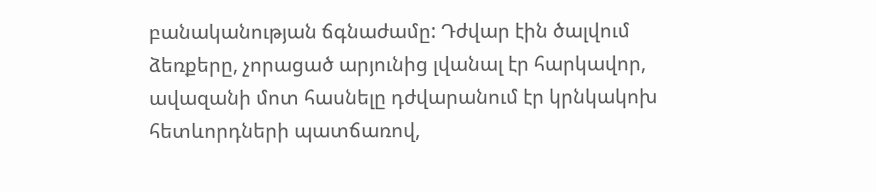բանականության ճգնաժամը: Դժվար էին ծալվում ձեռքերը, չորացած արյունից լվանալ էր հարկավոր, ավազանի մոտ հասնելը դժվարանում էր կրնկակոխ հետևորդների պատճառով,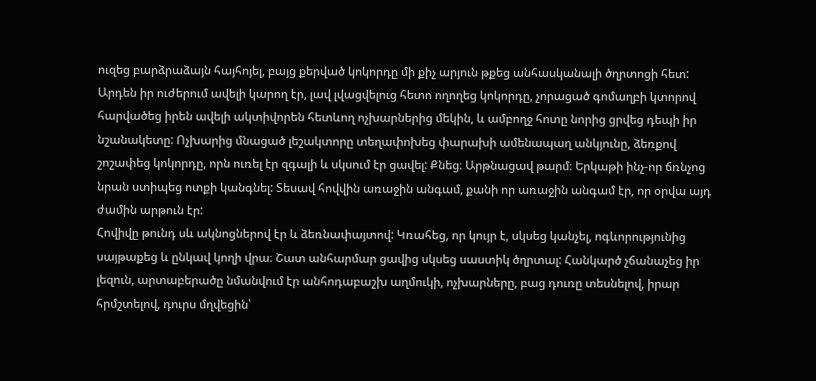ուզեց բարձրաձայն հայհոյել, բայց քերված կոկորդը մի քիչ արյուն թքեց անհասկանալի ծղրտոցի հետ: Արդեն իր ուժերում ավելի կարող էր, լավ լվացվելուց հետո ողողեց կոկորդը, չորացած գոմաղբի կտորով հարվածեց իրեն ավելի ակտիվորեն հետևող ոչխարներից մեկին, և ամբողջ հոտը նորից ցրվեց դեպի իր նշանակետը: Ոչխարից մնացած լեշակտորը տեղափոխեց փարախի ամենապաղ անկյունը, ձեռքով շոշափեց կոկորդը, որն ուռել էր զգալի և սկսում էր ցավել: Քնեց։ Արթնացավ թարմ։ Երկաթի ինչ-որ ճռնչոց նրան ստիպեց ոտքի կանգնել: Տեսավ հովվին առաջին անգամ, քանի որ առաջին անգամ էր, որ օրվա այդ ժամին արթուն էր:
Հովիվը թունդ սև ակնոցներով էր և ձեռնափայտով: Կռահեց, որ կույր է, սկսեց կանչել, ոգևորությունից սայթաքեց և ընկավ կողի վրա։ Շատ անհարմար ցավից սկսեց սաստիկ ծղրտալ: Հանկարծ չճանաչեց իր լեզուն, արտաբերածը նմանվում էր անհոդաբաշխ աղմուկի, ոչխարները, բաց դուռը տեսնելով, իրար հրմշտելով, դուրս մղվեցին՝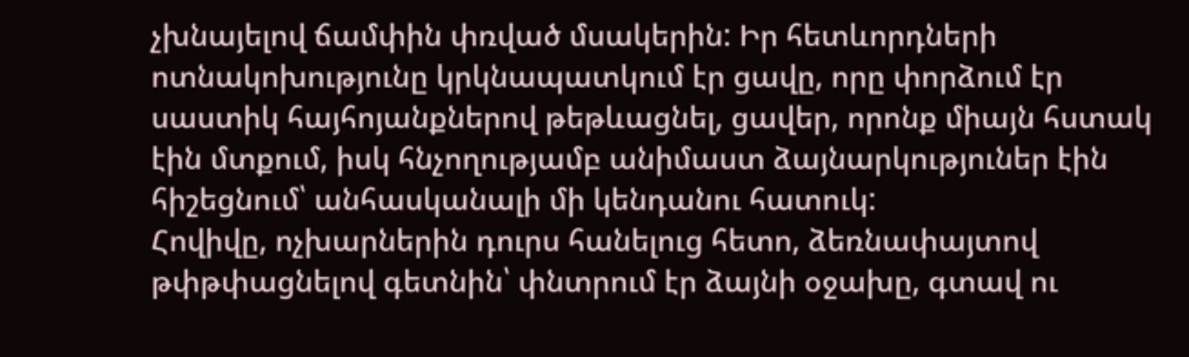չխնայելով ճամփին փռված մսակերին: Իր հետևորդների ոտնակոխությունը կրկնապատկում էր ցավը, որը փորձում էր սաստիկ հայհոյանքներով թեթևացնել, ցավեր, որոնք միայն հստակ էին մտքում, իսկ հնչողությամբ անիմաստ ձայնարկություներ էին հիշեցնում՝ անհասկանալի մի կենդանու հատուկ:
Հովիվը, ոչխարներին դուրս հանելուց հետո, ձեռնափայտով թփթփացնելով գետնին՝ փնտրում էր ձայնի օջախը, գտավ ու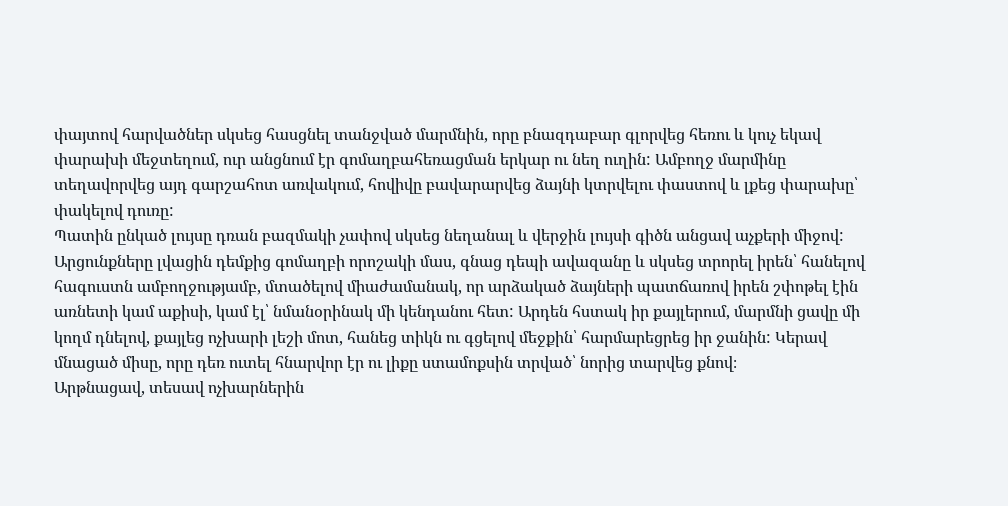փայտով հարվածներ սկսեց հասցնել տանջված մարմնին, որը բնազդաբար գլորվեց հեռու և կուչ եկավ փարախի մեջտեղում, ուր անցնում էր գոմաղբահեռացման երկար ու նեղ ուղին: Ամբողջ մարմինը տեղավորվեց այդ գարշահոտ առվակում, հովիվը բավարարվեց ձայնի կտրվելու փաստով և լքեց փարախը՝ փակելով դուռը:
Պատին ընկած լույսը դռան բազմակի չափով սկսեց նեղանալ և վերջին լույսի գիծն անցավ աչքերի միջով: Արցունքները լվացին դեմքից գոմաղբի որոշակի մաս, գնաց դեպի ավազանը և սկսեց տրորել իրեն՝ հանելով հագուստն ամբողջությամբ, մտածելով միաժամանակ, որ արձակած ձայների պատճառով իրեն շփոթել էին առնետի կամ աքիսի, կամ էլ՝ նմանօրինակ մի կենդանու հետ: Արդեն հստակ իր քայլերում, մարմնի ցավը մի կողմ դնելով, քայլեց ոչխարի լեշի մոտ, հանեց տիկն ու գցելով մեջքին՝ հարմարեցրեց իր ջանին: Կերավ մնացած միսը, որը դեռ ուտել հնարվոր էր ու լիքը ստամոքսին տրված՝ նորից տարվեց քնով։
Արթնացավ, տեսավ ոչխարներին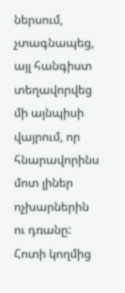ներսում, չտագնապեց, այլ հանգիստ տեղավորվեց մի այնպիսի վայրում, որ հնարավորինս մոտ լիներ ոչխարներին ու դռանը: Հոտի կողմից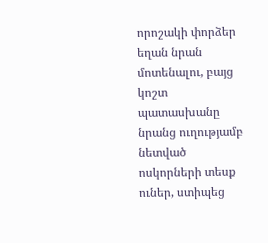որոշակի փորձեր եղան նրան մոտենալու, բայց կոշտ պատասխանը նրանց ուղությամբ նետված ոսկորների տեսք ուներ, ստիպեց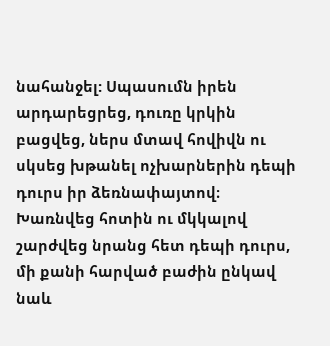նահանջել: Սպասումն իրեն արդարեցրեց, դուռը կրկին բացվեց, ներս մտավ հովիվն ու սկսեց խթանել ոչխարներին դեպի դուրս իր ձեռնափայտով։ Խառնվեց հոտին ու մկկալով շարժվեց նրանց հետ դեպի դուրս, մի քանի հարված բաժին ընկավ նաև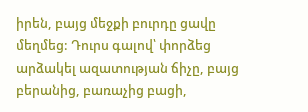իրեն, բայց մեջքի բուրդը ցավը մեղմեց: Դուրս գալով՝ փորձեց արձակել ազատության ճիչը, բայց բերանից, բառաչից բացի,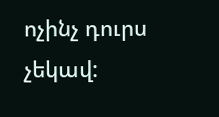ոչինչ դուրս չեկավ: